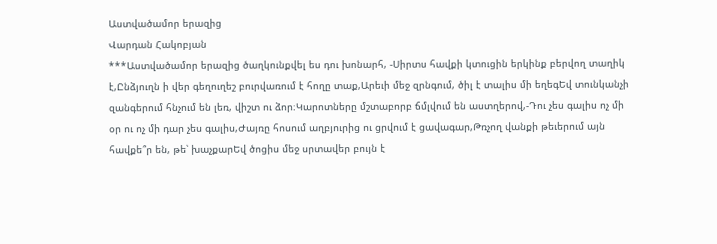Աստվածամոր երազից
Վարդան Հակոբյան
***Աստվածամոր երազից ծաղկունքվել ես դու խոնարհ, -Սիրտս հավքի կտուցին երկինք բերվող տաղիկ է,Ընձյուղն ի վեր գեղուղեշ բուրվառում է հողը տաք,Արեւի մեջ զրնգում, ծիլ է տալիս մի եղեգԵվ տունկանչի զանգերում հնչում են լեռ, վիշտ ու ձոր։Կարոտները մշտաբորբ ճմլվում են աստղերով,-Դու չես գալիս ոչ մի օր ու ոչ մի դար չես գալիս,Ժայռը հոսում աղբյուրից ու ցրվում է ցավագար,Թռչող վանքի թեւերում այն հավքե՞ր են, թե՝ խաչքարԵվ ծոցիս մեջ սրտավեր բույն է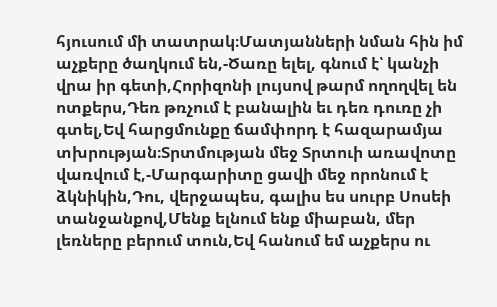հյուսում մի տատրակ։Մատյանների նման հին իմ աչքերը ծաղկում են,-Ծառը ելել, գնում է՝ կանչի վրա իր գետի,Հորիզոնի լույսով թարմ ողողվել են ոտքերս,Դեռ թռչում է բանալին եւ դեռ դուռը չի գտել,Եվ հարցմունքը ճամփորդ է հազարամյա տխրության։Տրտմության մեջ Տրտուի առավոտը վառվում է,-Մարգարիտը ցավի մեջ որոնում է ձկնիկին,Դու, վերջապես, գալիս ես սուրբ Սոսեի տանջանքով,Մենք ելնում ենք միաբան, մեր լեռները բերում տուն,Եվ հանում եմ աչքերս ու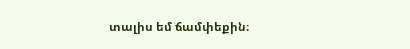տալիս եմ ճամփեքին։